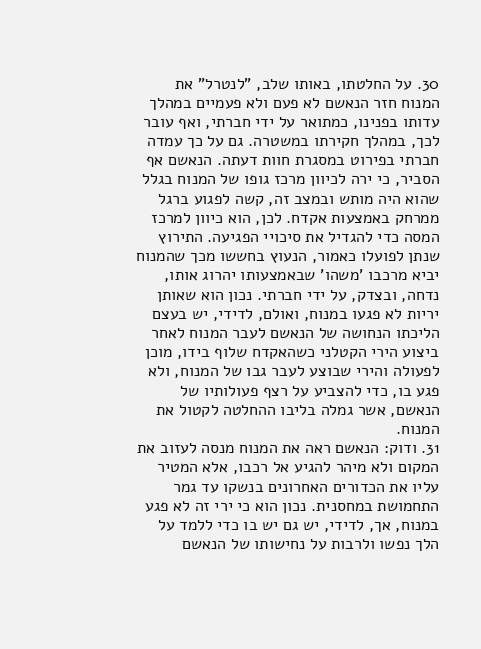30. על החלטתו, באותו שלב, "לנטרל" את המנוח חזר הנאשם לא פעם ולא פעמיים במהלך עדותו בפנינו, כמתואר על ידי חברתי, ואף עובר לכך, במהלך חקירתו במשטרה. גם על כך עמדה חברתי בפירוט במסגרת חוות דעתה. הנאשם אף הסביר, כי ירה לכיוון מרכז גופו של המנוח בגלל שהוא היה מותש ובמצב זה, קשה לפגוע ברגל ממרחק באמצעות אקדח. לכן, הוא כיוון למרכז המסה כדי להגדיל את סיכויי הפגיעה. התירוץ שנתן לפועלו כאמור, הנעוץ בחששו מכך שהמנוח יביא מרכבו 'משהו' שבאמצעותו יהרוג אותו, נדחה, ובצדק, על ידי חברתי. נכון הוא שאותן יריות לא פגעו במנוח, ואולם, לדידי, יש בעצם הליכתו הנחושה של הנאשם לעבר המנוח לאחר ביצוע הירי הקטלני כשהאקדח שלוף בידו, מוכן לפעולה והירי שבוצע לעבר גבו של המנוח, ולא פגע בו, כדי להצביע על רצף פעולותיו של הנאשם, אשר גמלה בליבו ההחלטה לקטול את המנוח.
31. ודוק: הנאשם ראה את המנוח מנסה לעזוב את המקום ולא מיהר להגיע אל רכבו, אלא המטיר עליו את הכדורים האחרונים בנשקו עד גמר התחמושת במחסנית. נכון הוא כי ירי זה לא פגע במנוח, אך, לדידי, יש גם יש בו כדי ללמד על הלך נפשו ולרבות על נחישותו של הנאשם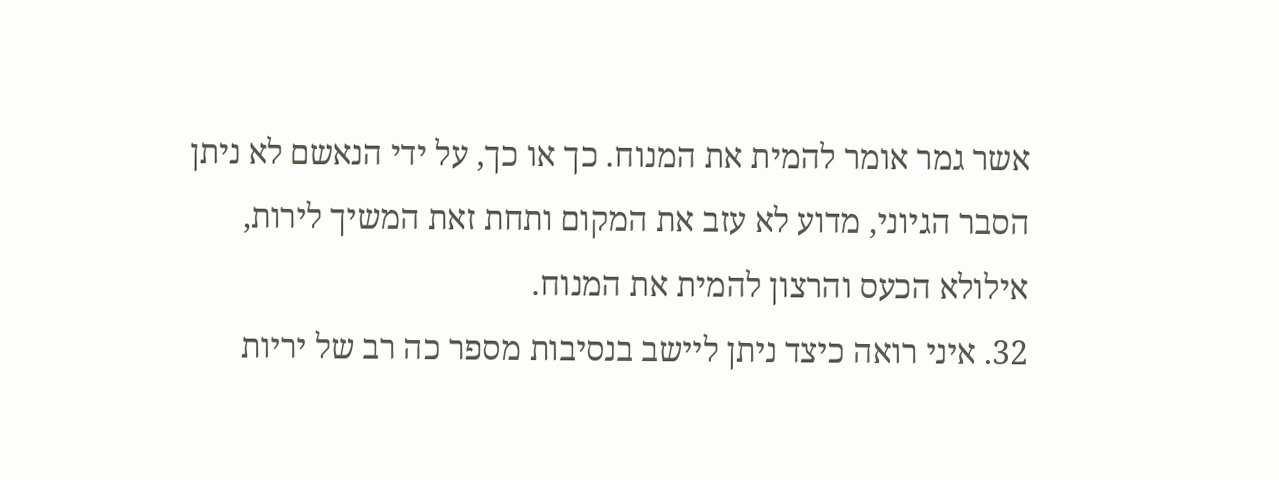אשר גמר אומר להמית את המנוח. כך או כך, על ידי הנאשם לא ניתן הסבר הגיוני, מדוע לא עזב את המקום ותחת זאת המשיך לירות, אילולא הכעס והרצון להמית את המנוח.
32. איני רואה כיצד ניתן ליישב בנסיבות מספר כה רב של יריות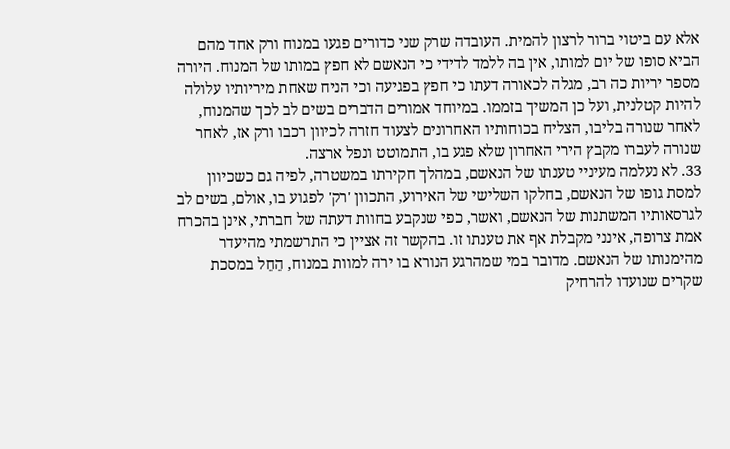אלא עם ביטוי ברור לרצון להמית. העובדה שרק שני כדורים פגעו במנוח ורק אחד מהם הביא סופו של יום למותו, אין בה ללמד לדידי כי הנאשם לא חפץ במותו של המנוח. היורה מספר יריות כה רב, מגלה לכאורה דעתו כי חפץ בפגיעה וכי הניח שאחת מיריותיו עלולה להיות קטלנית, ועל כן המשיך בזממו. במיוחד אמורים הדברים בשים לב לכך שהמנוח, לאחר שנורה בליבו, הצליח בכוחותיו האחרונים לצעוד חזרה לכיוון רכבו ורק אז, לאחר שנורה לעברו מקבץ הירי האחרון שלא פגע בו, התמוטט ונפל ארצה.
33. לא נעלמה מעיניי טענתו של הנאשם, במהלך חקירתו במשטרה, לפיה גם כשכיוון למסת גופו של הנאשם, בחלקו השלישי של האירוע, התכוון 'רק' לפגוע בו, אולם, בשים לב לגרסאותיו המשתנות של הנאשם, ואשר, כפי שנקבע בחוות דעתה של חברתי, אינן בהכרח אמת צרופה, אינני מקבלת אף את טענתו זו. בהקשר זה אציין כי התרשמתי מהיעדר מהימנותו של הנאשם. מדובר במי שמהרגע הנורא בו ירה למוות במנוח, הֵחֵל במסכת שקרים שנועדו להרחיק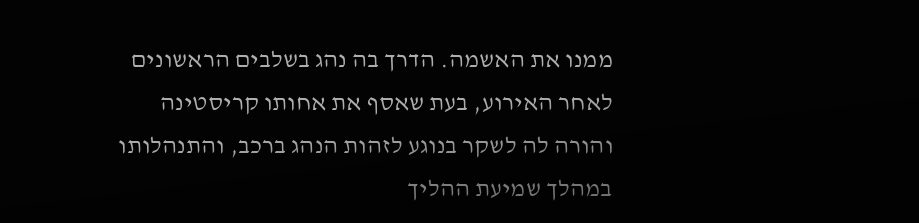ממנו את האשמה. הדרך בה נהג בשלבים הראשונים לאחר האירוע, בעת שאסף את אחותו קריסטינה והורה לה לשקר בנוגע לזהות הנהג ברכב, והתנהלותו במהלך שמיעת ההליך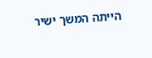הייתה המשך ישיר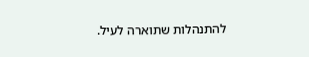להתנהלות שתוארה לעיל.